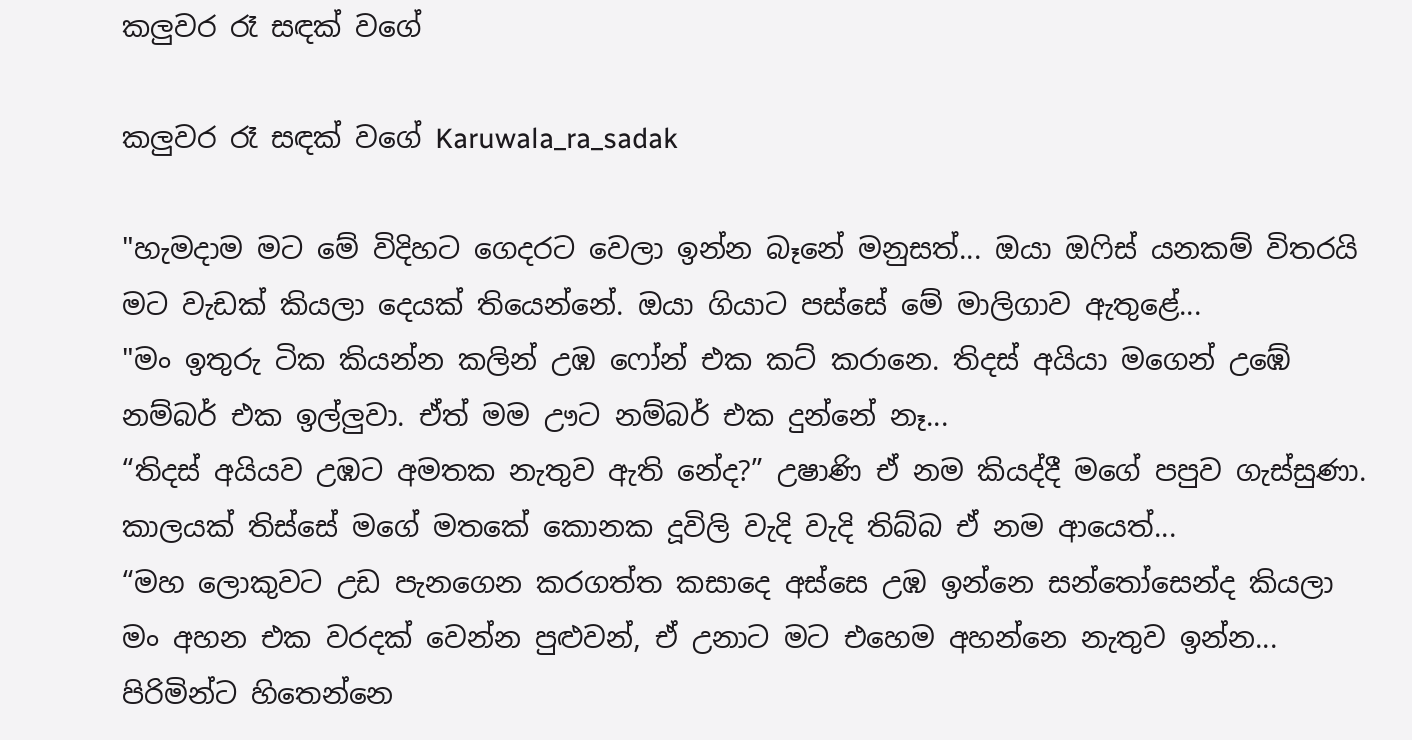කලුවර රෑ සඳක් වගේ

කලුවර රෑ සඳක් වගේ Karuwala_ra_sadak

"හැමදාම මට මේ විදිහට ගෙදරට වෙලා ඉන්න බෑනේ මනුසත්... ඔයා ඔෆිස් යනකම් විතරයි මට වැඩක් කියලා දෙයක් තියෙන්නේ. ඔයා ගියාට පස්සේ මේ මාලිගාව ඇතුළේ...
"මං ඉතුරු ටික කියන්න කලින් උඹ ෆෝන් එක කට් කරානෙ. තිදස් අයියා මගෙන් උඹේ නම්බර් එක ඉල්ලුවා. ඒත් මම ඌට නම්බර් එක දුන්නේ නෑ...
“තිදස් අයියව උඹට අමතක නැතුව ඇති නේද?” උෂාණි ඒ නම කියද්දී මගේ පපුව ගැස්සුණා.  කාලයක් තිස්සේ මගේ මතකේ කොනක දූවිලි වැදි වැදි තිබ්බ ඒ නම ආයෙත්...
“මහ ලොකුවට උඩ පැනගෙන කරගත්ත කසාදෙ අස්සෙ උඹ ඉන්නෙ සන්තෝසෙන්ද කියලා මං අහන එක වරදක් වෙන්න පුළුවන්, ඒ උනාට මට එහෙම අහන්නෙ නැතුව ඉන්න...
පිරිමින්ට හිතෙන්නෙ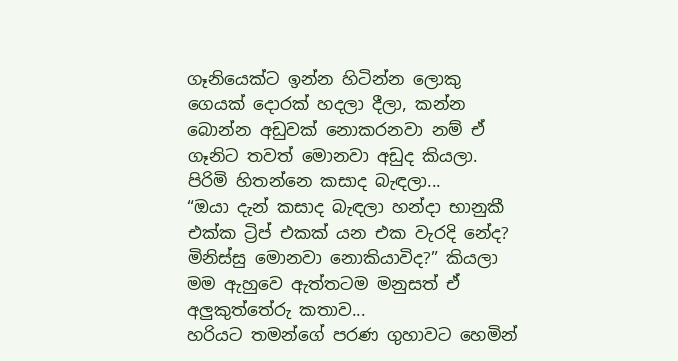ගෑනියෙක්ට ඉන්න හිටින්න ලොකු ගෙයක් දොරක් හදලා දීලා, කන්න බොන්න අඩුවක් නොකරනවා නම් ඒ ගෑනිට තවත් මොනවා අඩුද කියලා.  පිරිමි හිතන්නෙ කසාද බැඳලා...
“ඔයා දැන් කසාද බැඳලා හන්දා භානුකී එක්ක ට්‍රිප් එකක් යන එක වැරදි නේද? මිනිස්සු මොනවා නොකියාවිද?” කියලා මම ඇහුවෙ ඇත්තටම මනුසත් ඒ අලුකුත්තේරු කතාව...
හරියට තමන්ගේ පරණ ගුහාවට හෙමින්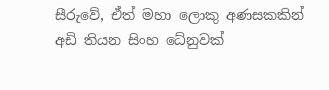සීරුවේ, ඒත් මහා ලොකු අණසකකින් අඩි තියන සිංහ ධේනුවක්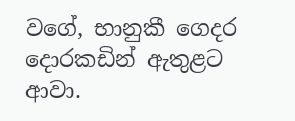වගේ, භානුකී ගෙදර දොරකඩින් ඇතුළට ආවා.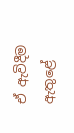ඒ ඇවිදීම ඇතුළේ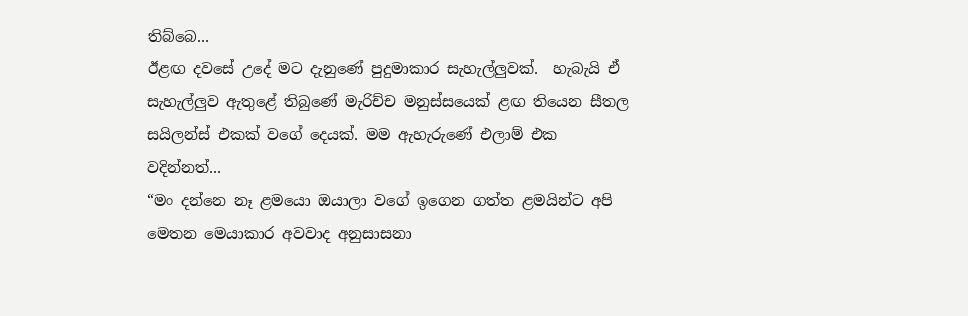තිබ්බෙ...
ඊළඟ දවසේ උදේ මට දැනුණේ පුදුමාකාර සැහැල්ලුවක්.  හැබැයි ඒ සැහැල්ලුව ඇතුළේ තිබුණේ මැරිච්ච මනුස්සයෙක් ළඟ තියෙන සීතල සයිලන්ස් එකක් වගේ දෙයක්. මම ඇහැරුණේ එලාම් එක වදින්නත්...
“මං දන්නෙ නෑ ළමයො ඔයාලා වගේ ඉගෙන ගත්ත ළමයින්ට අපි මෙතන මෙයාකාර අවවාද අනුසාසනා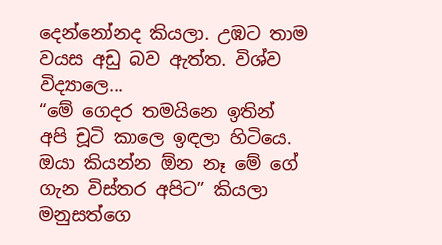දෙන්නෝනද කියලා. උඹට තාම වයස අඩු බව ඇත්ත. විශ්ව විද්‍යාලෙ...
“මේ ගෙදර තමයිනෙ ඉතින් අපි චූටි කාලෙ ඉඳලා හිටියෙ. ඔයා කියන්න ඕන නෑ මේ ගේ ගැන විස්තර අපිට” කියලා මනුසත්ගෙ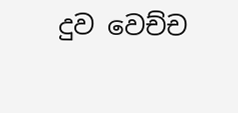දුව වෙච්ච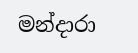මන්දාරා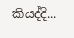කියද්දි...